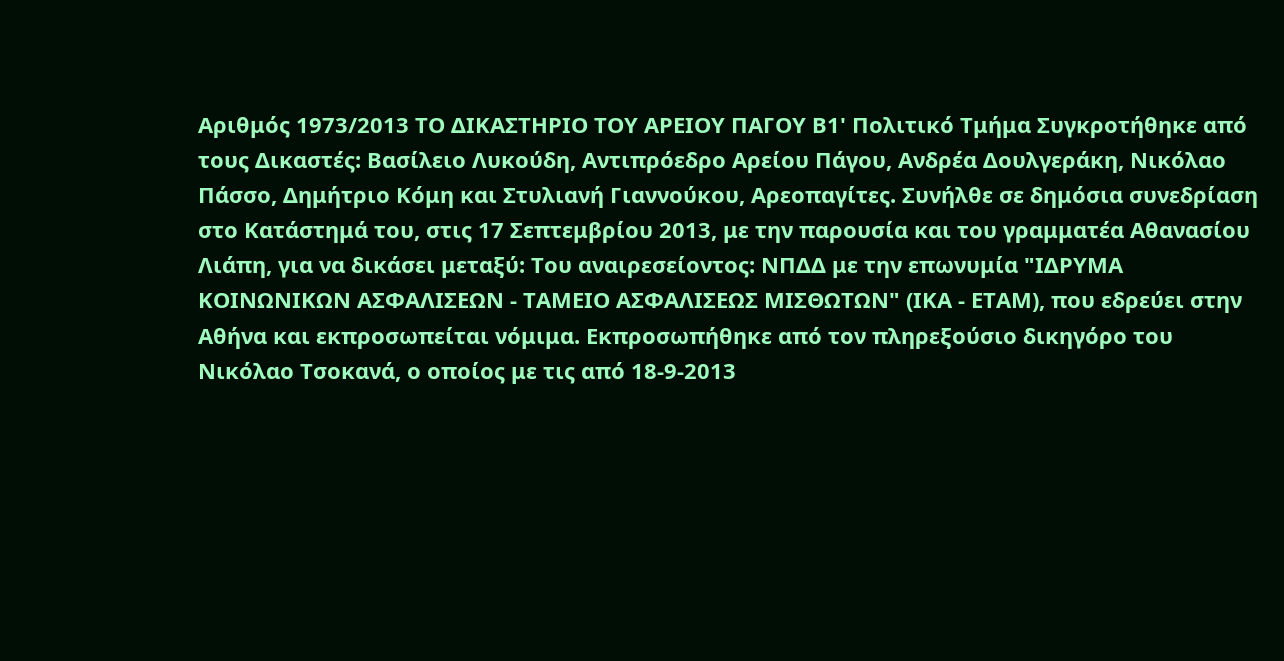Αριθμός 1973/2013 ΤΟ ΔΙΚΑΣΤΗΡΙΟ ΤΟΥ ΑΡΕΙΟΥ ΠΑΓΟΥ Β1' Πολιτικό Τμήμα Συγκροτήθηκε από τους Δικαστές: Βασίλειο Λυκούδη, Αντιπρόεδρο Αρείου Πάγου, Ανδρέα Δουλγεράκη, Νικόλαο Πάσσο, Δημήτριο Κόμη και Στυλιανή Γιαννούκου, Αρεοπαγίτες. Συνήλθε σε δημόσια συνεδρίαση στο Κατάστημά του, στις 17 Σεπτεμβρίου 2013, με την παρουσία και του γραμματέα Αθανασίου Λιάπη, για να δικάσει μεταξύ: Του αναιρεσείοντος: ΝΠΔΔ με την επωνυμία "ΙΔΡΥΜΑ ΚΟΙΝΩΝΙΚΩΝ ΑΣΦΑΛΙΣΕΩΝ - ΤΑΜΕΙΟ ΑΣΦΑΛΙΣΕΩΣ ΜΙΣΘΩΤΩΝ" (ΙΚΑ - ΕΤΑΜ), που εδρεύει στην Αθήνα και εκπροσωπείται νόμιμα. Εκπροσωπήθηκε από τον πληρεξούσιο δικηγόρο του Νικόλαο Τσοκανά, ο οποίος με τις από 18-9-2013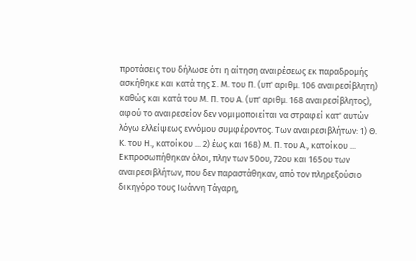προτάσεις του δήλωσε ότι η αίτηση αναιρέσεως εκ παραδρομής ασκήθηκε και κατά της Σ. Μ. του Π. (υπ' αριθμ. 106 αναιρεσίβλητη) καθώς και κατά του Μ. Π. του Α. (υπ' αριθμ. 168 αναιρεσίβλητος), αφού το αναιρεσείον δεν νομιμοποιείται να στραφεί κατ' αυτών λόγω ελλείψεως εννόμου συμφέροντος. Των αναιρεσιβλήτων: 1) Θ. Κ. του Η., κατοίκου ... 2) έως και 168) Μ. Π. του Α., κατοίκου ... Εκπροσωπήθηκαν όλοι, πλην των 50ου, 72ου και 165ου των αναιρεσιβλήτων, που δεν παραστάθηκαν, από τον πληρεξούσιο δικηγόρο τους Ιωάννη Τάγαρη,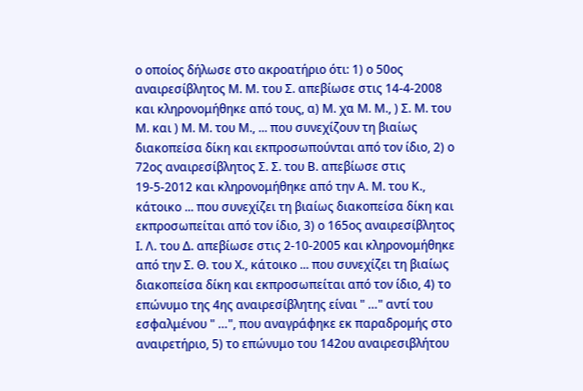ο οποίος δήλωσε στο ακροατήριο ότι: 1) ο 50ος αναιρεσίβλητος Μ. Μ. του Σ. απεβίωσε στις 14-4-2008 και κληρονομήθηκε από τους, α) Μ. χα Μ. Μ., ) Σ. Μ. του Μ. και ) Μ. Μ. του Μ., ... που συνεχίζουν τη βιαίως διακοπείσα δίκη και εκπροσωπούνται από τον ίδιο, 2) ο 72ος αναιρεσίβλητος Σ. Σ. του Β. απεβίωσε στις 19-5-2012 και κληρονομήθηκε από την Α. Μ. του Κ., κάτοικο ... που συνεχίζει τη βιαίως διακοπείσα δίκη και εκπροσωπείται από τον ίδιο, 3) ο 165ος αναιρεσίβλητος Ι. Λ. του Δ. απεβίωσε στις 2-10-2005 και κληρονομήθηκε από την Σ. Θ. του Χ., κάτοικο ... που συνεχίζει τη βιαίως διακοπείσα δίκη και εκπροσωπείται από τον ίδιο, 4) το επώνυμο της 4ης αναιρεσίβλητης είναι " …" αντί του εσφαλμένου " …", που αναγράφηκε εκ παραδρομής στο αναιρετήριο, 5) το επώνυμο του 142ου αναιρεσιβλήτου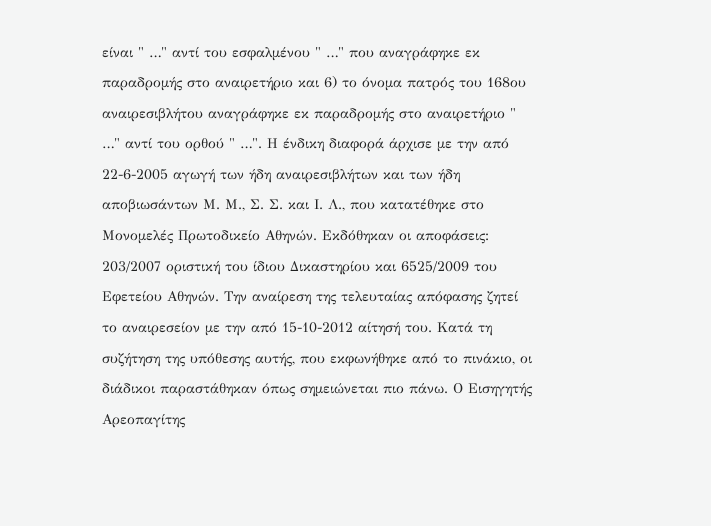είναι " …" αντί του εσφαλμένου " …" που αναγράφηκε εκ παραδρομής στο αναιρετήριο και 6) το όνομα πατρός του 168ου αναιρεσιβλήτου αναγράφηκε εκ παραδρομής στο αναιρετήριο " …" αντί του ορθού " …". Η ένδικη διαφορά άρχισε με την από 22-6-2005 αγωγή των ήδη αναιρεσιβλήτων και των ήδη αποβιωσάντων Μ. Μ., Σ. Σ. και Ι. Λ., που κατατέθηκε στο Μονομελές Πρωτοδικείο Αθηνών. Εκδόθηκαν οι αποφάσεις: 203/2007 οριστική του ίδιου Δικαστηρίου και 6525/2009 του Εφετείου Αθηνών. Την αναίρεση της τελευταίας απόφασης ζητεί το αναιρεσείον με την από 15-10-2012 αίτησή του. Κατά τη συζήτηση της υπόθεσης αυτής, που εκφωνήθηκε από το πινάκιο, οι διάδικοι παραστάθηκαν όπως σημειώνεται πιο πάνω. Ο Εισηγητής Αρεοπαγίτης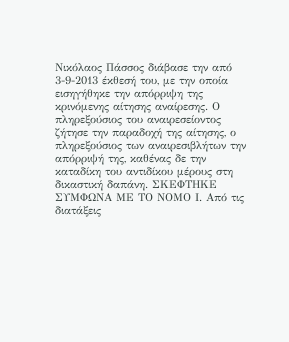Νικόλαος Πάσσος διάβασε την από 3-9-2013 έκθεσή του, με την οποία εισηγήθηκε την απόρριψη της κρινόμενης αίτησης αναίρεσης. Ο πληρεξούσιος του αναιρεσείοντος ζήτησε την παραδοχή της αίτησης, ο πληρεξούσιος των αναιρεσιβλήτων την απόρριψή της, καθένας δε την καταδίκη του αντιδίκου μέρους στη δικαστική δαπάνη. ΣΚΕΦΤΗΚΕ ΣΥΜΦΩΝΑ ΜΕ ΤΟ ΝΟΜΟ Ι. Από τις διατάξεις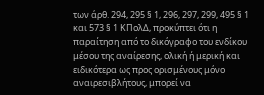των άρθ. 294, 295 § 1, 296, 297, 299, 495 § 1 και 573 § 1 ΚΠολΔ, προκύπτει ότι η παραίτηση από το δικόγραφο του ενδίκου μέσου της αναίρεσης, ολική ή μερική και ειδικότερα ως προς ορισμένους μόνο αναιρεσιβλήτους, μπορεί να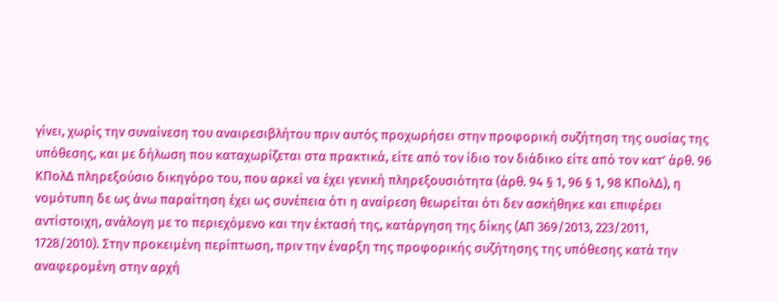γίνει, χωρίς την συναίνεση του αναιρεσιβλήτου πριν αυτός προχωρήσει στην προφορική συζήτηση της ουσίας της υπόθεσης, και με δήλωση που καταχωρίζεται στα πρακτικά, είτε από τον ίδιο τον διάδικο είτε από τον κατ' άρθ. 96 ΚΠολΔ πληρεξούσιο δικηγόρο του, που αρκεί να έχει γενική πληρεξουσιότητα (άρθ. 94 § 1, 96 § 1, 98 ΚΠολΔ), η νομότυπη δε ως άνω παραίτηση έχει ως συνέπεια ότι η αναίρεση θεωρείται ότι δεν ασκήθηκε και επιφέρει αντίστοιχη, ανάλογη με το περιεχόμενο και την έκτασή της, κατάργηση της δίκης (ΑΠ 369/2013, 223/2011, 1728/2010). Στην προκειμένη περίπτωση, πριν την έναρξη της προφορικής συζήτησης της υπόθεσης κατά την αναφερομένη στην αρχή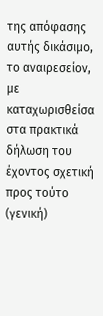της απόφασης αυτής δικάσιμο, το αναιρεσείον, με καταχωρισθείσα στα πρακτικά δήλωση του έχοντος σχετική προς τούτο (γενική)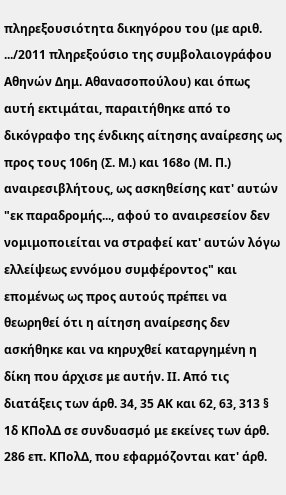πληρεξουσιότητα δικηγόρου του (με αριθ. .../2011 πληρεξούσιο της συμβολαιογράφου Αθηνών Δημ. Αθανασοπούλου) και όπως αυτή εκτιμάται, παραιτήθηκε από το δικόγραφο της ένδικης αίτησης αναίρεσης ως προς τους 106η (Σ. Μ.) και 168ο (Μ. Π.) αναιρεσιβλήτους, ως ασκηθείσης κατ' αυτών "εκ παραδρομής..., αφού το αναιρεσείον δεν νομιμοποιείται να στραφεί κατ' αυτών λόγω ελλείψεως εννόμου συμφέροντος" και επομένως ως προς αυτούς πρέπει να θεωρηθεί ότι η αίτηση αναίρεσης δεν ασκήθηκε και να κηρυχθεί καταργημένη η δίκη που άρχισε με αυτήν. ΙΙ. Από τις διατάξεις των άρθ. 34, 35 ΑΚ και 62, 63, 313 § 1δ ΚΠολΔ σε συνδυασμό με εκείνες των άρθ. 286 επ. ΚΠολΔ, που εφαρμόζονται κατ' άρθ.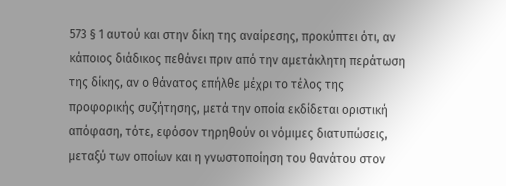573 § 1 αυτού και στην δίκη της αναίρεσης, προκύπτει ότι, αν κάποιος διάδικος πεθάνει πριν από την αμετάκλητη περάτωση της δίκης, αν ο θάνατος επήλθε μέχρι το τέλος της προφορικής συζήτησης, μετά την οποία εκδίδεται οριστική απόφαση, τότε, εφόσον τηρηθούν οι νόμιμες διατυπώσεις, μεταξύ των οποίων και η γνωστοποίηση του θανάτου στον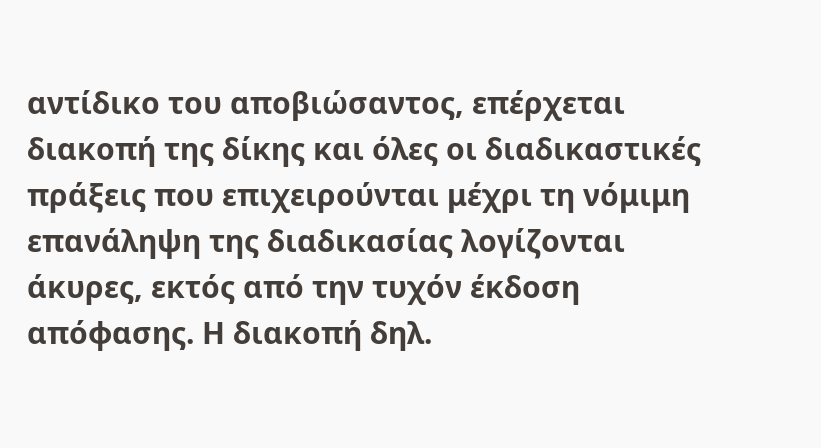αντίδικο του αποβιώσαντος, επέρχεται διακοπή της δίκης και όλες οι διαδικαστικές πράξεις που επιχειρούνται μέχρι τη νόμιμη επανάληψη της διαδικασίας λογίζονται άκυρες, εκτός από την τυχόν έκδοση απόφασης. Η διακοπή δηλ.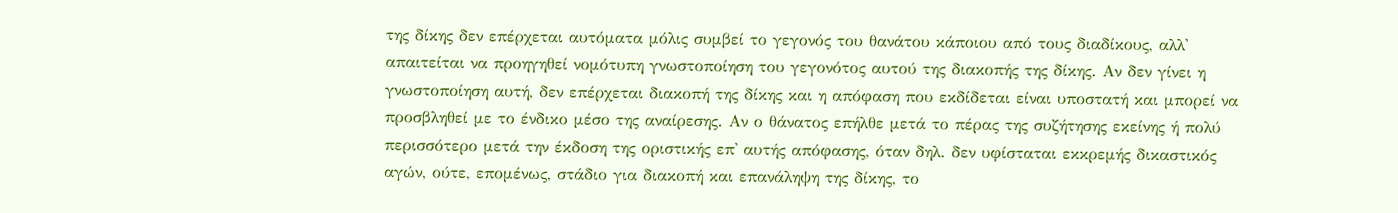της δίκης δεν επέρχεται αυτόματα μόλις συμβεί το γεγονός του θανάτου κάποιου από τους διαδίκους, αλλ' απαιτείται να προηγηθεί νομότυπη γνωστοποίηση του γεγονότος αυτού της διακοπής της δίκης. Αν δεν γίνει η γνωστοποίηση αυτή, δεν επέρχεται διακοπή της δίκης και η απόφαση που εκδίδεται είναι υποστατή και μπορεί να προσβληθεί με το ένδικο μέσο της αναίρεσης. Αν ο θάνατος επήλθε μετά το πέρας της συζήτησης εκείνης ή πολύ περισσότερο μετά την έκδοση της οριστικής επ' αυτής απόφασης, όταν δηλ. δεν υφίσταται εκκρεμής δικαστικός αγών, ούτε, επομένως, στάδιο για διακοπή και επανάληψη της δίκης, το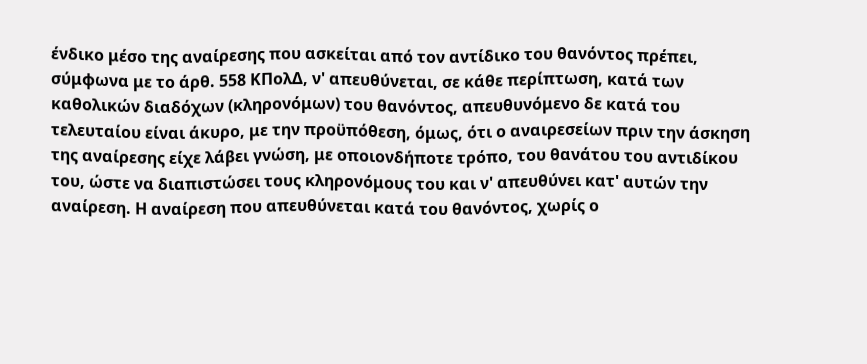ένδικο μέσο της αναίρεσης που ασκείται από τον αντίδικο του θανόντος πρέπει, σύμφωνα με το άρθ. 558 ΚΠολΔ, ν' απευθύνεται, σε κάθε περίπτωση, κατά των καθολικών διαδόχων (κληρονόμων) του θανόντος, απευθυνόμενο δε κατά του τελευταίου είναι άκυρο, με την προϋπόθεση, όμως, ότι ο αναιρεσείων πριν την άσκηση της αναίρεσης είχε λάβει γνώση, με οποιονδήποτε τρόπο, του θανάτου του αντιδίκου του, ώστε να διαπιστώσει τους κληρονόμους του και ν' απευθύνει κατ' αυτών την αναίρεση. Η αναίρεση που απευθύνεται κατά του θανόντος, χωρίς ο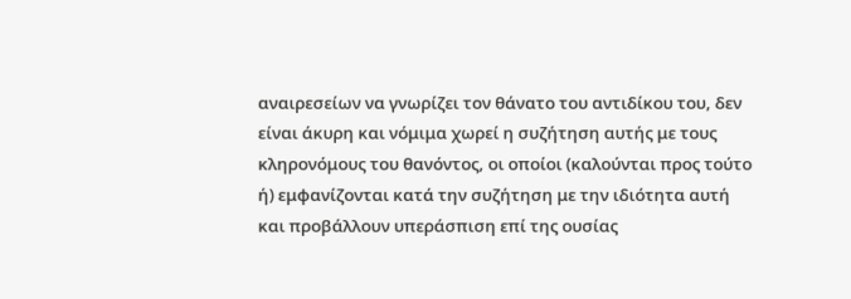αναιρεσείων να γνωρίζει τον θάνατο του αντιδίκου του, δεν είναι άκυρη και νόμιμα χωρεί η συζήτηση αυτής με τους κληρονόμους του θανόντος, οι οποίοι (καλούνται προς τούτο ή) εμφανίζονται κατά την συζήτηση με την ιδιότητα αυτή και προβάλλουν υπεράσπιση επί της ουσίας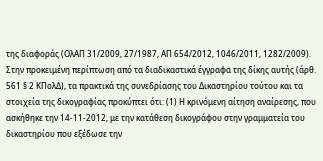της διαφοράς (ΟλΑΠ 31/2009, 27/1987, ΑΠ 654/2012, 1046/2011, 1282/2009). Στην προκειμένη περίπτωση από τα διαδικαστικά έγγραφα της δίκης αυτής (άρθ. 561 § 2 ΚΠολΔ), τα πρακτικά της συνεδρίασης του Δικαστηρίου τούτου και τα στοιχεία της δικογραφίας προκύπτει ότι: (1) Η κρινόμενη αίτηση αναίρεσης, που ασκήθηκε την 14-11-2012, με την κατάθεση δικογράφου στην γραμματεία του δικαστηρίου που εξέδωσε την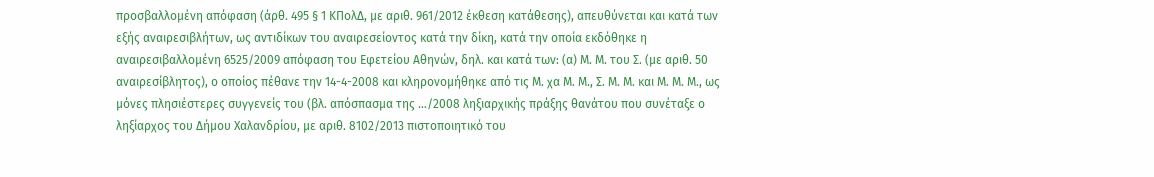προσβαλλομένη απόφαση (άρθ. 495 § 1 ΚΠολΔ, με αριθ. 961/2012 έκθεση κατάθεσης), απευθύνεται και κατά των εξής αναιρεσιβλήτων, ως αντιδίκων του αναιρεσείοντος κατά την δίκη, κατά την οποία εκδόθηκε η αναιρεσιβαλλομένη 6525/2009 απόφαση του Εφετείου Αθηνών, δηλ. και κατά των: (α) Μ. Μ. του Σ. (με αριθ. 50 αναιρεσίβλητος), ο οποίος πέθανε την 14-4-2008 και κληρονομήθηκε από τις Μ. χα Μ. Μ., Σ. Μ. Μ. και Μ. Μ. Μ., ως μόνες πλησιέστερες συγγενείς του (βλ. απόσπασμα της .../2008 ληξιαρχικής πράξης θανάτου που συνέταξε ο ληξίαρχος του Δήμου Χαλανδρίου, με αριθ. 8102/2013 πιστοποιητικό του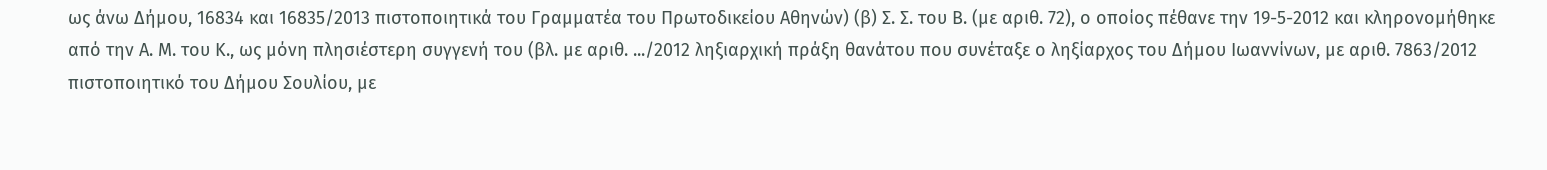ως άνω Δήμου, 16834 και 16835/2013 πιστοποιητικά του Γραμματέα του Πρωτοδικείου Αθηνών) (β) Σ. Σ. του Β. (με αριθ. 72), ο οποίος πέθανε την 19-5-2012 και κληρονομήθηκε από την Α. Μ. του Κ., ως μόνη πλησιέστερη συγγενή του (βλ. με αριθ. .../2012 ληξιαρχική πράξη θανάτου που συνέταξε ο ληξίαρχος του Δήμου Ιωαννίνων, με αριθ. 7863/2012 πιστοποιητικό του Δήμου Σουλίου, με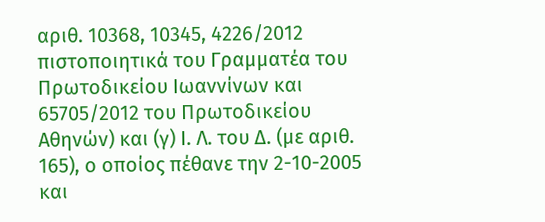αριθ. 10368, 10345, 4226/2012 πιστοποιητικά του Γραμματέα του Πρωτοδικείου Ιωαννίνων και 65705/2012 του Πρωτοδικείου Αθηνών) και (γ) Ι. Λ. του Δ. (με αριθ. 165), ο οποίος πέθανε την 2-10-2005 και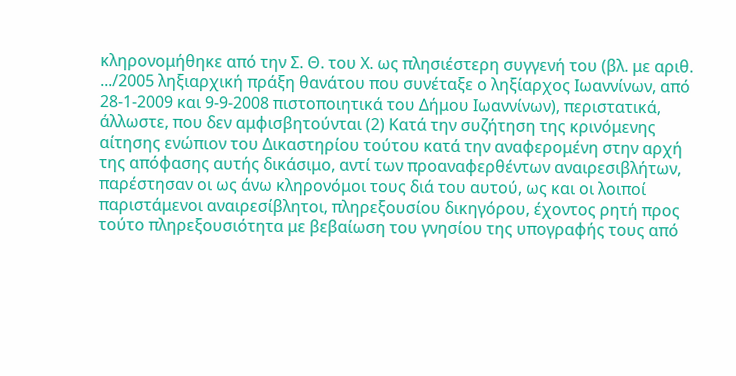κληρονομήθηκε από την Σ. Θ. του Χ. ως πλησιέστερη συγγενή του (βλ. με αριθ. .../2005 ληξιαρχική πράξη θανάτου που συνέταξε ο ληξίαρχος Ιωαννίνων, από 28-1-2009 και 9-9-2008 πιστοποιητικά του Δήμου Ιωαννίνων), περιστατικά, άλλωστε, που δεν αμφισβητούνται (2) Κατά την συζήτηση της κρινόμενης αίτησης ενώπιον του Δικαστηρίου τούτου κατά την αναφερομένη στην αρχή της απόφασης αυτής δικάσιμο, αντί των προαναφερθέντων αναιρεσιβλήτων, παρέστησαν οι ως άνω κληρονόμοι τους διά του αυτού, ως και οι λοιποί παριστάμενοι αναιρεσίβλητοι, πληρεξουσίου δικηγόρου, έχοντος ρητή προς τούτο πληρεξουσιότητα με βεβαίωση του γνησίου της υπογραφής τους από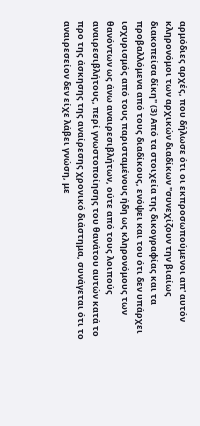αρμόδιες αρχές, που δήλωσε ότι οι εκπροσωπούμενοι απ' αυτόν κληρονόμοι των αρχικών διαδίκων "συνεχίζουν την βιαίως διακοπείσα δίκη" (3) Από τα στοιχεία της δικογραφίας και τα προβαλλόμενα από τους διαδίκους, ενόψει και του ότι δεν υπάρχει ισχυρισμός από τους παρισταμένους ήδη ως κληρονόμους των θανόντων ως άνω αναιρεσιβλήτων, ούτε από τους λοιπούς αναιρεσιβλήτους, περί γνωστοποίησης του θανάτου αυτών κατά το προ της άσκησης της αναίρεσης χρονικό διάστημα, συνάγεται ότι το αναιρεσείον δεν είχε λάβει γνώση, με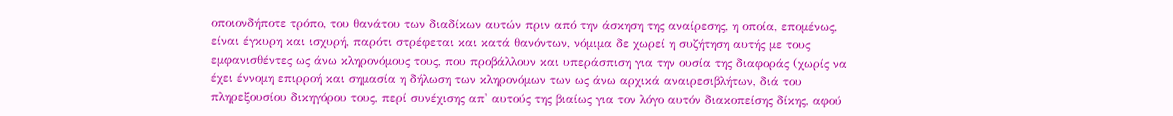οποιονδήποτε τρόπο, του θανάτου των διαδίκων αυτών πριν από την άσκηση της αναίρεσης, η οποία, επομένως, είναι έγκυρη και ισχυρή, παρότι στρέφεται και κατά θανόντων, νόμιμα δε χωρεί η συζήτηση αυτής με τους εμφανισθέντες ως άνω κληρονόμους τους, που προβάλλουν και υπεράσπιση για την ουσία της διαφοράς (χωρίς να έχει έννομη επιρροή και σημασία η δήλωση των κληρονόμων των ως άνω αρχικά αναιρεσιβλήτων, διά του πληρεξουσίου δικηγόρου τους, περί συνέχισης απ' αυτούς της βιαίως για τον λόγο αυτόν διακοπείσης δίκης, αφού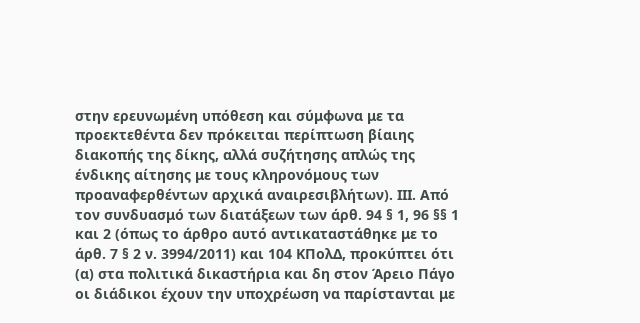στην ερευνωμένη υπόθεση και σύμφωνα με τα προεκτεθέντα δεν πρόκειται περίπτωση βίαιης διακοπής της δίκης, αλλά συζήτησης απλώς της ένδικης αίτησης με τους κληρονόμους των προαναφερθέντων αρχικά αναιρεσιβλήτων). ΙΙΙ. Από τον συνδυασμό των διατάξεων των άρθ. 94 § 1, 96 §§ 1 και 2 (όπως το άρθρο αυτό αντικαταστάθηκε με το άρθ. 7 § 2 ν. 3994/2011) και 104 ΚΠολΔ, προκύπτει ότι (α) στα πολιτικά δικαστήρια και δη στον Άρειο Πάγο οι διάδικοι έχουν την υποχρέωση να παρίστανται με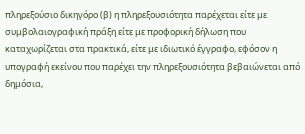πληρεξούσιο δικηγόρο (β) η πληρεξουσιότητα παρέχεται είτε με συμβολαιογραφική πράξη είτε με προφορική δήλωση που καταχωρίζεται στα πρακτικά, είτε με ιδιωτικό έγγραφο, εφόσον η υπογραφή εκείνου που παρέχει την πληρεξουσιότητα βεβαιώνεται από δημόσια,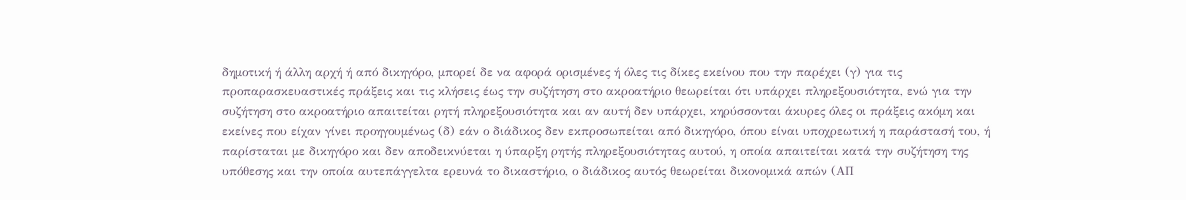δημοτική ή άλλη αρχή ή από δικηγόρο, μπορεί δε να αφορά ορισμένες ή όλες τις δίκες εκείνου που την παρέχει (γ) για τις προπαρασκευαστικές πράξεις και τις κλήσεις έως την συζήτηση στο ακροατήριο θεωρείται ότι υπάρχει πληρεξουσιότητα, ενώ για την συζήτηση στο ακροατήριο απαιτείται ρητή πληρεξουσιότητα και αν αυτή δεν υπάρχει, κηρύσσονται άκυρες όλες οι πράξεις ακόμη και εκείνες που είχαν γίνει προηγουμένως (δ) εάν ο διάδικος δεν εκπροσωπείται από δικηγόρο, όπου είναι υποχρεωτική η παράστασή του, ή παρίσταται με δικηγόρο και δεν αποδεικνύεται η ύπαρξη ρητής πληρεξουσιότητας αυτού, η οποία απαιτείται κατά την συζήτηση της υπόθεσης και την οποία αυτεπάγγελτα ερευνά το δικαστήριο, ο διάδικος αυτός θεωρείται δικονομικά απών (ΑΠ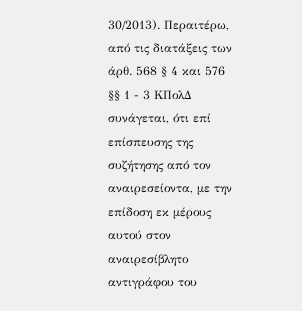30/2013). Περαιτέρω, από τις διατάξεις των άρθ. 568 § 4 και 576 §§ 1 - 3 ΚΠολΔ συνάγεται, ότι επί επίσπευσης της συζήτησης από τον αναιρεσείοντα, με την επίδοση εκ μέρους αυτού στον αναιρεσίβλητο αντιγράφου του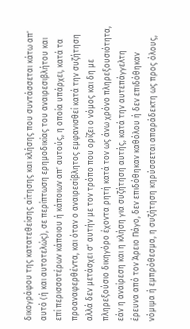δικογράφου της κατατεθείσης αίτησης και κλήσης που συντάσσεται κάτω απ' αυτό (ή και αυτοτελώς), σε περίπτωση ερημοδικίας του αναιρεσιβλήτου και επί περισσοτέρων κάποιου ή κάποιων απ' αυτούς, η οποία υπάρχει, κατά τα προαναφερθέντα, και όταν ο αναιρεσίβλητος εμφανισθεί κατά την συζήτηση αλλά δεν μετάσχει σ' αυτήν με τον τρόπο που ορίζει ο νόμος και δη με πληρεξούσιο δικηγόρο έχοντα ρητή κατά τον ως άνω χρόνο πληρεξουσιότητα, εάν η αναίρεση και η κλήση για συζήτηση αυτής, κατά την αυτεπάγγελτη έρευνα από τον Άρειο Πάγο, δεν επιδόθηκαν καθόλου ή δεν επιδόθηκαν νόμιμα ή εμπρόθεσμα, η συζήτηση κηρύσσεται απαράδεκτη ως προς όλους,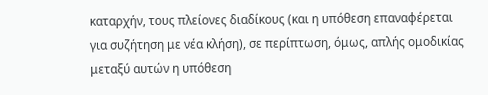καταρχήν, τους πλείονες διαδίκους (και η υπόθεση επαναφέρεται για συζήτηση με νέα κλήση), σε περίπτωση, όμως, απλής ομοδικίας μεταξύ αυτών η υπόθεση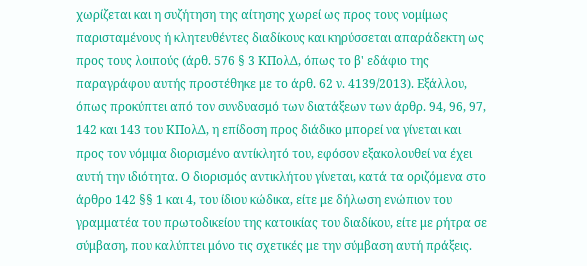χωρίζεται και η συζήτηση της αίτησης χωρεί ως προς τους νομίμως παρισταμένους ή κλητευθέντες διαδίκους και κηρύσσεται απαράδεκτη ως προς τους λοιπούς (άρθ. 576 § 3 ΚΠολΔ, όπως το β' εδάφιο της παραγράφου αυτής προστέθηκε με το άρθ. 62 ν. 4139/2013). Εξάλλου, όπως προκύπτει από τον συνδυασμό των διατάξεων των άρθρ. 94, 96, 97, 142 και 143 του ΚΠολΔ, η επίδοση προς διάδικο μπορεί να γίνεται και προς τον νόμιμα διορισμένο αντίκλητό του, εφόσον εξακολουθεί να έχει αυτή την ιδιότητα. Ο διορισμός αντικλήτου γίνεται, κατά τα οριζόμενα στο άρθρο 142 §§ 1 και 4, του ίδιου κώδικα, είτε με δήλωση ενώπιον του γραμματέα του πρωτοδικείου της κατοικίας του διαδίκου, είτε με ρήτρα σε σύμβαση, που καλύπτει μόνο τις σχετικές με την σύμβαση αυτή πράξεις.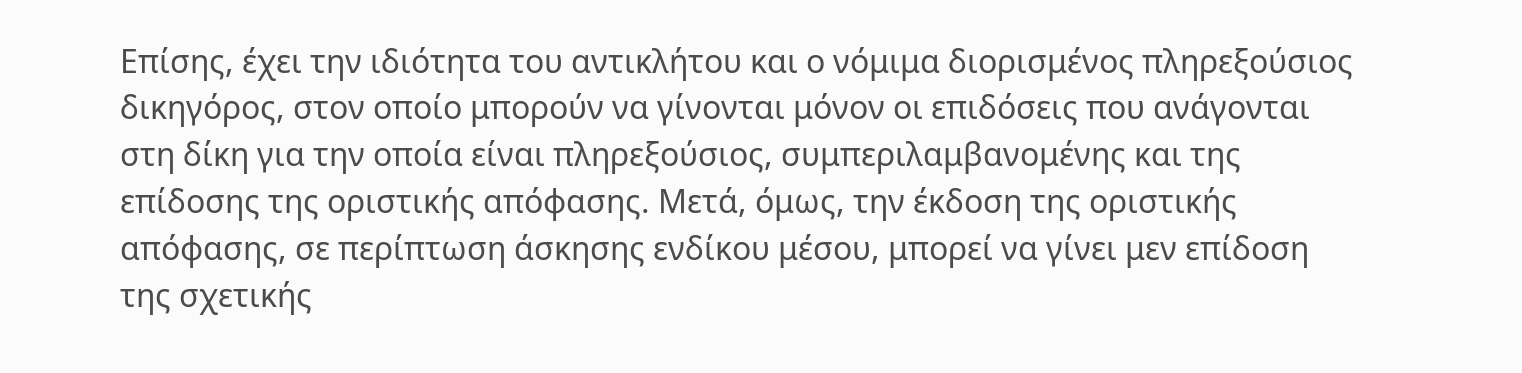Επίσης, έχει την ιδιότητα του αντικλήτου και ο νόμιμα διορισμένος πληρεξούσιος δικηγόρος, στον οποίο μπορούν να γίνονται μόνον οι επιδόσεις που ανάγονται στη δίκη για την οποία είναι πληρεξούσιος, συμπεριλαμβανομένης και της επίδοσης της οριστικής απόφασης. Μετά, όμως, την έκδοση της οριστικής απόφασης, σε περίπτωση άσκησης ενδίκου μέσου, μπορεί να γίνει μεν επίδοση της σχετικής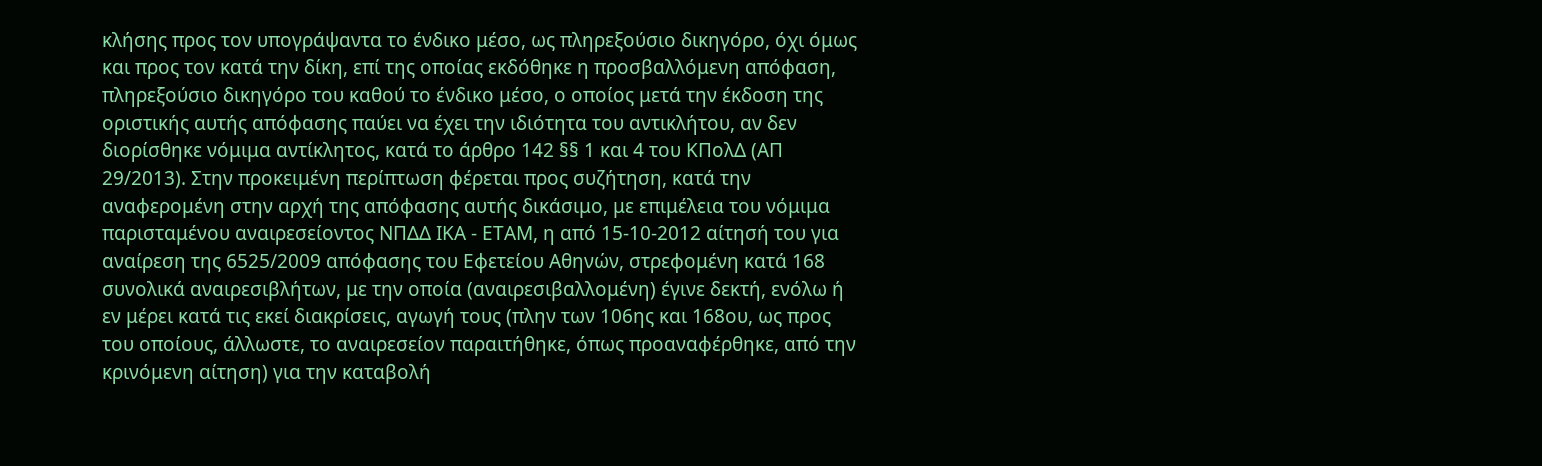κλήσης προς τον υπογράψαντα το ένδικο μέσο, ως πληρεξούσιο δικηγόρο, όχι όμως και προς τον κατά την δίκη, επί της οποίας εκδόθηκε η προσβαλλόμενη απόφαση, πληρεξούσιο δικηγόρο του καθού το ένδικο μέσο, ο οποίος μετά την έκδοση της οριστικής αυτής απόφασης παύει να έχει την ιδιότητα του αντικλήτου, αν δεν διορίσθηκε νόμιμα αντίκλητος, κατά το άρθρο 142 §§ 1 και 4 του ΚΠολΔ (ΑΠ 29/2013). Στην προκειμένη περίπτωση φέρεται προς συζήτηση, κατά την αναφερομένη στην αρχή της απόφασης αυτής δικάσιμο, με επιμέλεια του νόμιμα παρισταμένου αναιρεσείοντος ΝΠΔΔ ΙΚΑ - ΕΤΑΜ, η από 15-10-2012 αίτησή του για αναίρεση της 6525/2009 απόφασης του Εφετείου Αθηνών, στρεφομένη κατά 168 συνολικά αναιρεσιβλήτων, με την οποία (αναιρεσιβαλλομένη) έγινε δεκτή, ενόλω ή εν μέρει κατά τις εκεί διακρίσεις, αγωγή τους (πλην των 106ης και 168ου, ως προς του οποίους, άλλωστε, το αναιρεσείον παραιτήθηκε, όπως προαναφέρθηκε, από την κρινόμενη αίτηση) για την καταβολή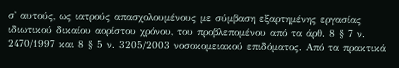σ' αυτούς, ως ιατρούς απασχολουμένους με σύμβαση εξαρτημένης εργασίας ιδιωτικού δικαίου αορίστου χρόνου, του προβλεπομένου από τα άρθ. 8 § 7 ν. 2470/1997 και 8 § 5 ν. 3205/2003 νοσοκομειακού επιδόματος. Από τα πρακτικά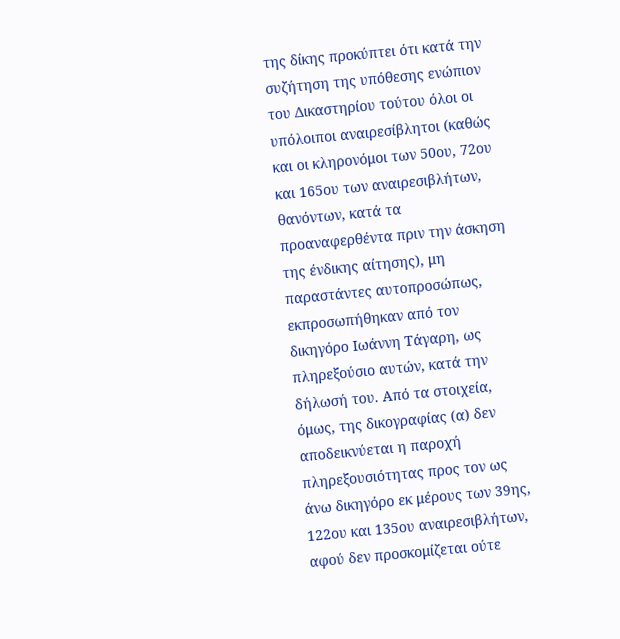της δίκης προκύπτει ότι κατά την συζήτηση της υπόθεσης ενώπιον του Δικαστηρίου τούτου όλοι οι υπόλοιποι αναιρεσίβλητοι (καθώς και οι κληρονόμοι των 50ου, 72ου και 165ου των αναιρεσιβλήτων, θανόντων, κατά τα προαναφερθέντα πριν την άσκηση της ένδικης αίτησης), μη παραστάντες αυτοπροσώπως, εκπροσωπήθηκαν από τον δικηγόρο Ιωάννη Τάγαρη, ως πληρεξούσιο αυτών, κατά την δήλωσή του. Από τα στοιχεία, όμως, της δικογραφίας (α) δεν αποδεικνύεται η παροχή πληρεξουσιότητας προς τον ως άνω δικηγόρο εκ μέρους των 39ης, 122ου και 135ου αναιρεσιβλήτων, αφού δεν προσκομίζεται ούτε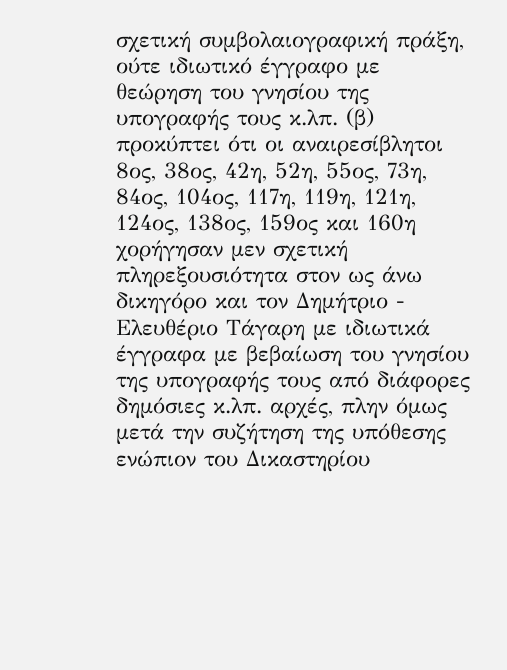σχετική συμβολαιογραφική πράξη, ούτε ιδιωτικό έγγραφο με θεώρηση του γνησίου της υπογραφής τους κ.λπ. (β) προκύπτει ότι οι αναιρεσίβλητοι 8ος, 38ος, 42η, 52η, 55ος, 73η, 84ος, 104ος, 117η, 119η, 121η, 124ος, 138ος, 159ος και 160η χορήγησαν μεν σχετική πληρεξουσιότητα στον ως άνω δικηγόρο και τον Δημήτριο - Ελευθέριο Τάγαρη με ιδιωτικά έγγραφα με βεβαίωση του γνησίου της υπογραφής τους από διάφορες δημόσιες κ.λπ. αρχές, πλην όμως μετά την συζήτηση της υπόθεσης ενώπιον του Δικαστηρίου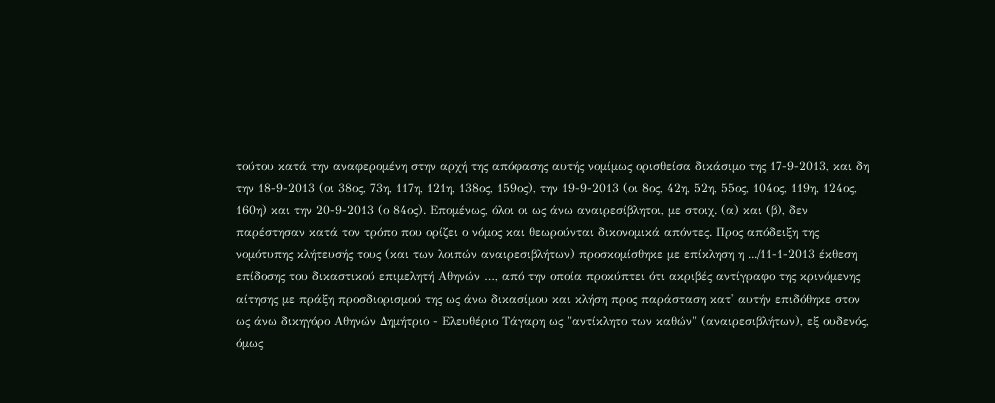τούτου κατά την αναφερομένη στην αρχή της απόφασης αυτής νομίμως ορισθείσα δικάσιμο της 17-9-2013, και δη την 18-9-2013 (οι 38ος, 73η, 117η, 121η, 138ος, 159ος), την 19-9-2013 (οι 8ος, 42η, 52η, 55ος, 104ος, 119η, 124ος, 160η) και την 20-9-2013 (ο 84ος). Επομένως, όλοι οι ως άνω αναιρεσίβλητοι, με στοιχ. (α) και (β), δεν παρέστησαν κατά τον τρόπο που ορίζει ο νόμος και θεωρούνται δικονομικά απόντες. Προς απόδειξη της νομότυπης κλήτευσής τους (και των λοιπών αναιρεσιβλήτων) προσκομίσθηκε με επίκληση η .../11-1-2013 έκθεση επίδοσης του δικαστικού επιμελητή Αθηνών …, από την οποία προκύπτει ότι ακριβές αντίγραφο της κρινόμενης αίτησης με πράξη προσδιορισμού της ως άνω δικασίμου και κλήση προς παράσταση κατ' αυτήν επιδόθηκε στον ως άνω δικηγόρο Αθηνών Δημήτριο - Ελευθέριο Τάγαρη ως "αντίκλητο των καθών" (αναιρεσιβλήτων), εξ ουδενός, όμως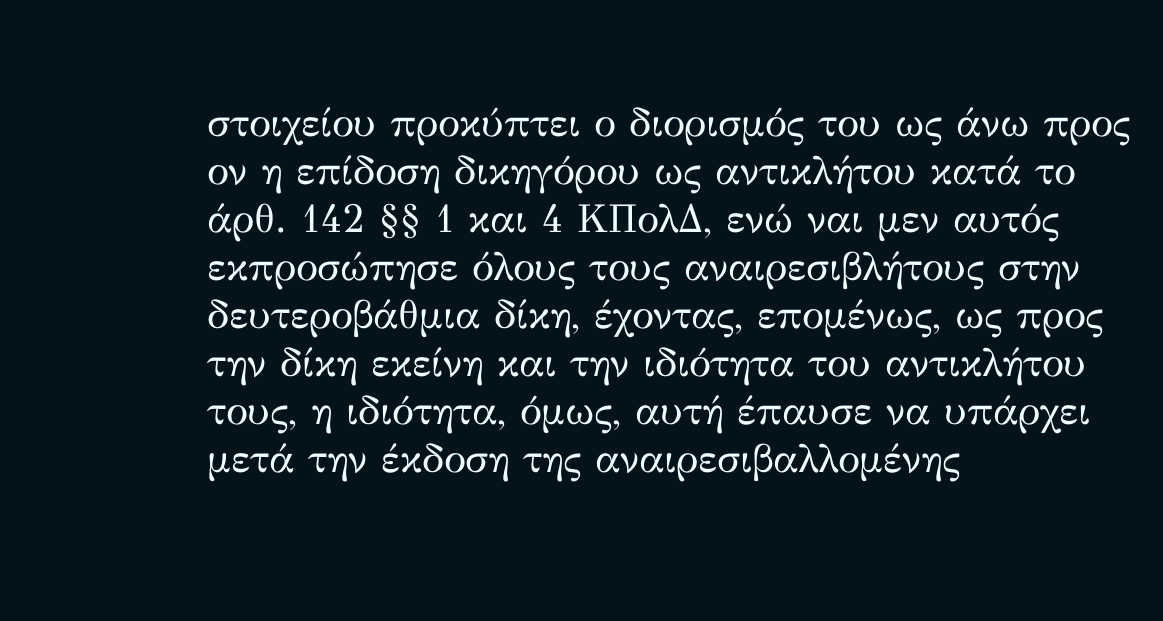στοιχείου προκύπτει ο διορισμός του ως άνω προς ον η επίδοση δικηγόρου ως αντικλήτου κατά το άρθ. 142 §§ 1 και 4 ΚΠολΔ, ενώ ναι μεν αυτός εκπροσώπησε όλους τους αναιρεσιβλήτους στην δευτεροβάθμια δίκη, έχοντας, επομένως, ως προς την δίκη εκείνη και την ιδιότητα του αντικλήτου τους, η ιδιότητα, όμως, αυτή έπαυσε να υπάρχει μετά την έκδοση της αναιρεσιβαλλομένης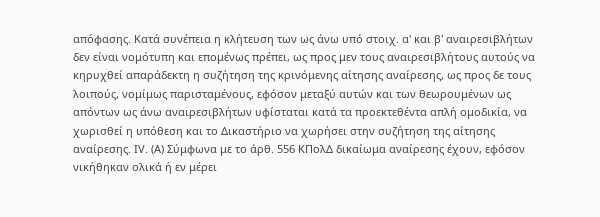απόφασης. Κατά συνέπεια η κλήτευση των ως άνω υπό στοιχ. α' και β' αναιρεσιβλήτων δεν είναι νομότυπη και επομένως πρέπει, ως προς μεν τους αναιρεσιβλήτους αυτούς να κηρυχθεί απαράδεκτη η συζήτηση της κρινόμενης αίτησης αναίρεσης, ως προς δε τους λοιπούς, νομίμως παρισταμένους, εφόσον μεταξύ αυτών και των θεωρουμένων ως απόντων ως άνω αναιρεσιβλήτων υφίσταται κατά τα προεκτεθέντα απλή ομοδικία, να χωρισθεί η υπόθεση και το Δικαστήριο να χωρήσει στην συζήτηση της αίτησης αναίρεσης. ΙV. (Α) Σύμφωνα με το άρθ. 556 ΚΠολΔ δικαίωμα αναίρεσης έχουν, εφόσον νικήθηκαν ολικά ή εν μέρει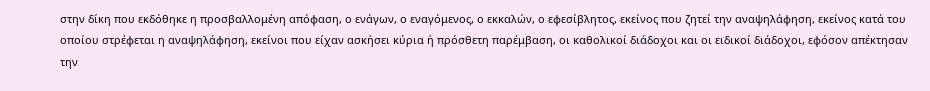στην δίκη που εκδόθηκε η προσβαλλομένη απόφαση, ο ενάγων, ο εναγόμενος, ο εκκαλών, ο εφεσίβλητος, εκείνος που ζητεί την αναψηλάφηση, εκείνος κατά του οποίου στρέφεται η αναψηλάφηση, εκείνοι που είχαν ασκήσει κύρια ή πρόσθετη παρέμβαση, οι καθολικοί διάδοχοι και οι ειδικοί διάδοχοι, εφόσον απέκτησαν την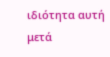ιδιότητα αυτή μετά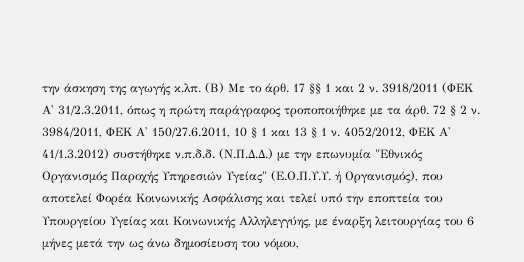την άσκηση της αγωγής κ.λπ. (Β) Mε το άρθ. 17 §§ 1 και 2 ν. 3918/2011 (ΦΕΚ Α' 31/2.3.2011, όπως η πρώτη παράγραφος τροποποιήθηκε με τα άρθ. 72 § 2 ν. 3984/2011, ΦΕΚ Α' 150/27.6.2011, 10 § 1 και 13 § 1 ν. 4052/2012, ΦΕΚ Α' 41/1.3.2012) συστήθηκε ν.π.δ.δ. (Ν.Π.Δ.Δ.) με την επωνυμία "Εθνικός Οργανισμός Παροχής Υπηρεσιών Υγείας" (Ε.Ο.Π.Υ.Υ. ή Οργανισμός), που αποτελεί Φορέα Κοινωνικής Ασφάλισης και τελεί υπό την εποπτεία του Υπουργείου Υγείας και Κοινωνικής Αλληλεγγύης, με έναρξη λειτουργίας του 6 μήνες μετά την ως άνω δημοσίευση του νόμου,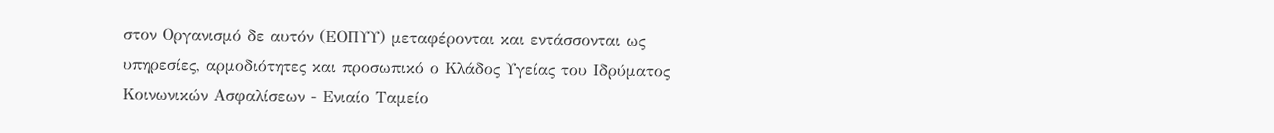στον Οργανισμό δε αυτόν (ΕΟΠΥΥ) μεταφέρονται και εντάσσονται ως υπηρεσίες, αρμοδιότητες και προσωπικό ο Κλάδος Υγείας του Ιδρύματος Κοινωνικών Ασφαλίσεων - Ενιαίο Ταμείο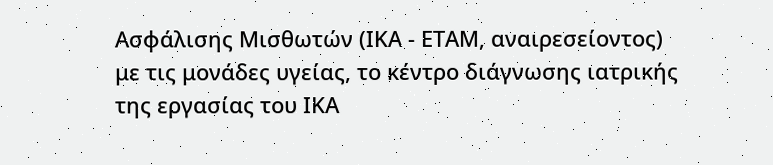Ασφάλισης Μισθωτών (ΙΚΑ - ΕΤΑΜ, αναιρεσείοντος) με τις μονάδες υγείας, το κέντρο διάγνωσης ιατρικής της εργασίας του ΙΚΑ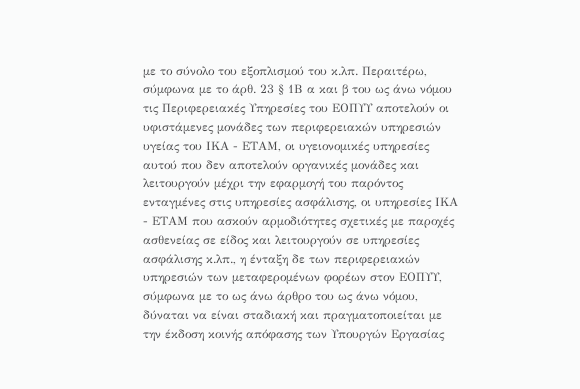με το σύνολο του εξοπλισμού του κ.λπ. Περαιτέρω, σύμφωνα με το άρθ. 23 § 1Β α και β του ως άνω νόμου τις Περιφερειακές Υπηρεσίες του ΕΟΠΥΥ αποτελούν οι υφιστάμενες μονάδες των περιφερειακών υπηρεσιών υγείας του ΙΚΑ - ΕΤΑΜ, οι υγειονομικές υπηρεσίες αυτού που δεν αποτελούν οργανικές μονάδες και λειτουργούν μέχρι την εφαρμογή του παρόντος ενταγμένες στις υπηρεσίες ασφάλισης, οι υπηρεσίες ΙΚΑ - ΕΤΑΜ που ασκούν αρμοδιότητες σχετικές με παροχές ασθενείας σε είδος και λειτουργούν σε υπηρεσίες ασφάλισης κ.λπ., η ένταξη δε των περιφερειακών υπηρεσιών των μεταφερομένων φορέων στον ΕΟΠΥΥ, σύμφωνα με το ως άνω άρθρο του ως άνω νόμου, δύναται να είναι σταδιακή και πραγματοποιείται με την έκδοση κοινής απόφασης των Υπουργών Εργασίας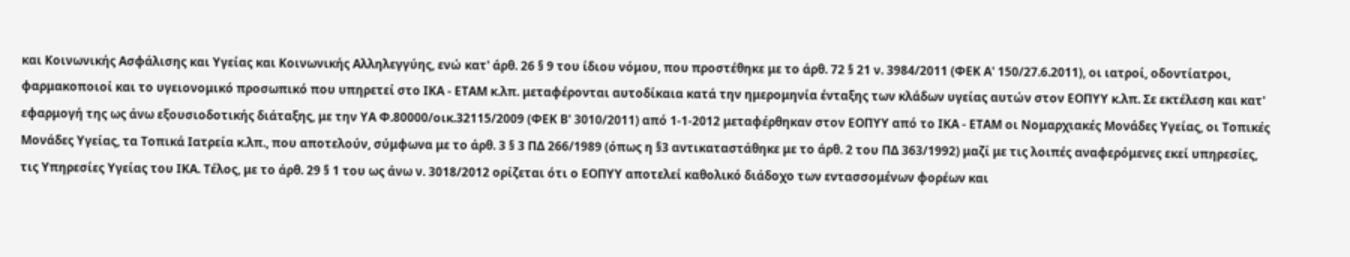και Κοινωνικής Ασφάλισης και Υγείας και Κοινωνικής Αλληλεγγύης, ενώ κατ' άρθ. 26 § 9 του ίδιου νόμου, που προστέθηκε με το άρθ. 72 § 21 ν. 3984/2011 (ΦΕΚ Α' 150/27.6.2011), οι ιατροί, οδοντίατροι, φαρμακοποιοί και το υγειονομικό προσωπικό που υπηρετεί στο ΙΚΑ - ΕΤΑΜ κ.λπ. μεταφέρονται αυτοδίκαια κατά την ημερομηνία ένταξης των κλάδων υγείας αυτών στον ΕΟΠΥΥ κ.λπ. Σε εκτέλεση και κατ' εφαρμογή της ως άνω εξουσιοδοτικής διάταξης, με την ΥΑ Φ.80000/οικ.32115/2009 (ΦΕΚ Β' 3010/2011) από 1-1-2012 μεταφέρθηκαν στον ΕΟΠΥΥ από το ΙΚΑ - ΕΤΑΜ οι Νομαρχιακές Μονάδες Υγείας, οι Τοπικές Μονάδες Υγείας, τα Τοπικά Ιατρεία κ.λπ., που αποτελούν, σύμφωνα με το άρθ. 3 § 3 ΠΔ 266/1989 (όπως η §3 αντικαταστάθηκε με το άρθ. 2 του ΠΔ 363/1992) μαζί με τις λοιπές αναφερόμενες εκεί υπηρεσίες, τις Υπηρεσίες Υγείας του ΙΚΑ. Τέλος, με το άρθ. 29 § 1 του ως άνω ν. 3018/2012 ορίζεται ότι ο ΕΟΠΥΥ αποτελεί καθολικό διάδοχο των εντασσομένων φορέων και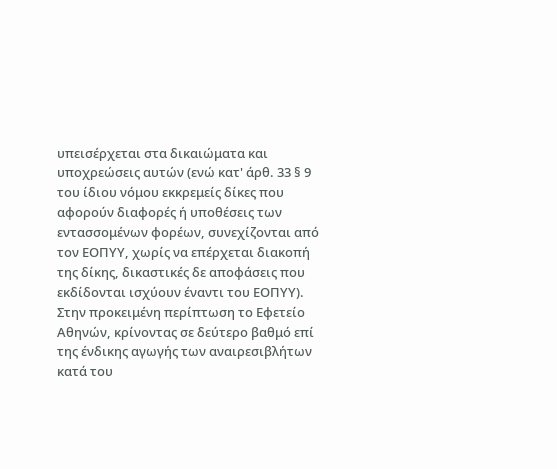υπεισέρχεται στα δικαιώματα και υποχρεώσεις αυτών (ενώ κατ' άρθ. 33 § 9 του ίδιου νόμου εκκρεμείς δίκες που αφορούν διαφορές ή υποθέσεις των εντασσομένων φορέων, συνεχίζονται από τον ΕΟΠΥΥ, χωρίς να επέρχεται διακοπή της δίκης, δικαστικές δε αποφάσεις που εκδίδονται ισχύουν έναντι του ΕΟΠΥΥ). Στην προκειμένη περίπτωση το Εφετείο Αθηνών, κρίνοντας σε δεύτερο βαθμό επί της ένδικης αγωγής των αναιρεσιβλήτων κατά του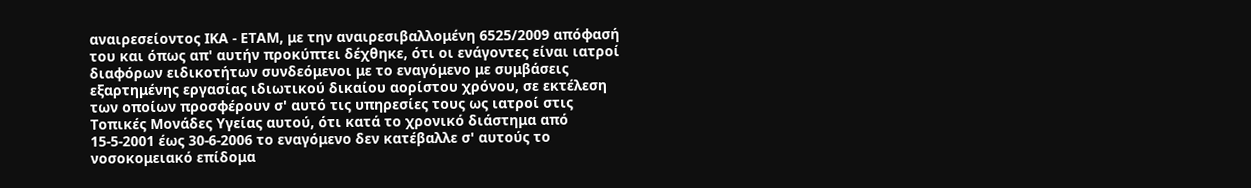αναιρεσείοντος ΙΚΑ - ΕΤΑΜ, με την αναιρεσιβαλλομένη 6525/2009 απόφασή του και όπως απ' αυτήν προκύπτει δέχθηκε, ότι οι ενάγοντες είναι ιατροί διαφόρων ειδικοτήτων συνδεόμενοι με το εναγόμενο με συμβάσεις εξαρτημένης εργασίας ιδιωτικού δικαίου αορίστου χρόνου, σε εκτέλεση των οποίων προσφέρουν σ' αυτό τις υπηρεσίες τους ως ιατροί στις Τοπικές Μονάδες Υγείας αυτού, ότι κατά το χρονικό διάστημα από 15-5-2001 έως 30-6-2006 το εναγόμενο δεν κατέβαλλε σ' αυτούς το νοσοκομειακό επίδομα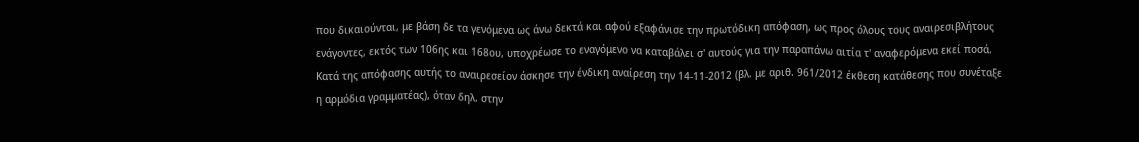που δικαιούνται, με βάση δε τα γενόμενα ως άνω δεκτά και αφού εξαφάνισε την πρωτόδικη απόφαση, ως προς όλους τους αναιρεσιβλήτους ενάγοντες, εκτός των 106ης και 168ου, υποχρέωσε το εναγόμενο να καταβάλει σ' αυτούς για την παραπάνω αιτία τ' αναφερόμενα εκεί ποσά. Κατά της απόφασης αυτής το αναιρεσείον άσκησε την ένδικη αναίρεση την 14-11-2012 (βλ. με αριθ. 961/2012 έκθεση κατάθεσης που συνέταξε η αρμόδια γραμματέας), όταν δηλ. στην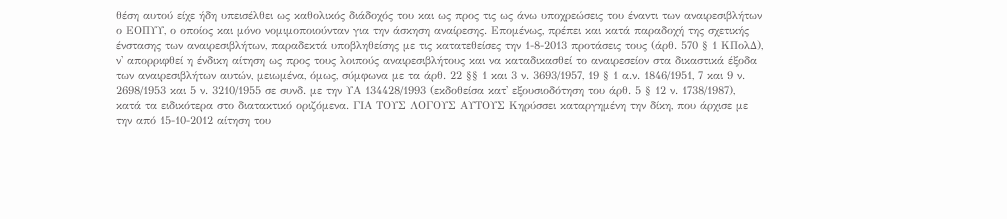θέση αυτού είχε ήδη υπεισέλθει ως καθολικός διάδοχός του και ως προς τις ως άνω υποχρεώσεις του έναντι των αναιρεσιβλήτων ο ΕΟΠΥΥ, ο οποίος και μόνο νομιμοποιούνταν για την άσκηση αναίρεσης. Επομένως, πρέπει και κατά παραδοχή της σχετικής ένστασης των αναιρεσιβλήτων, παραδεκτά υποβληθείσης με τις κατατεθείσες την 1-8-2013 προτάσεις τους (άρθ. 570 § 1 ΚΠολΔ), ν' απορριφθεί η ένδικη αίτηση ως προς τους λοιπούς αναιρεσιβλήτους και να καταδικασθεί το αναιρεσείον στα δικαστικά έξοδα των αναιρεσιβλήτων αυτών, μειωμένα, όμως, σύμφωνα με τα άρθ. 22 §§ 1 και 3 ν. 3693/1957, 19 § 1 α.ν. 1846/1951, 7 και 9 ν. 2698/1953 και 5 ν. 3210/1955 σε συνδ. με την ΥΑ 134428/1993 (εκδοθείσα κατ' εξουσιοδότηση του άρθ. 5 § 12 ν. 1738/1987), κατά τα ειδικότερα στο διατακτικό οριζόμενα. ΓΙΑ ΤΟΥΣ ΛΟΓΟΥΣ ΑΥΤΟΥΣ Κηρύσσει καταργημένη την δίκη, που άρχισε με την από 15-10-2012 αίτηση του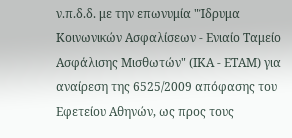ν.π.δ.δ. με την επωνυμία "Ίδρυμα Κοινωνικών Ασφαλίσεων - Ενιαίο Ταμείο Ασφάλισης Μισθωτών" (ΙΚΑ - ΕΤΑΜ) για αναίρεση της 6525/2009 απόφασης του Εφετείου Αθηνών, ως προς τους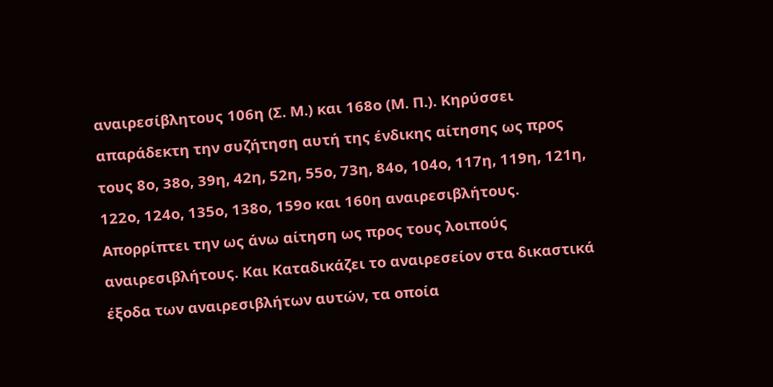αναιρεσίβλητους 106η (Σ. Μ.) και 168ο (Μ. Π.). Κηρύσσει απαράδεκτη την συζήτηση αυτή της ένδικης αίτησης ως προς τους 8ο, 38ο, 39η, 42η, 52η, 55ο, 73η, 84ο, 104ο, 117η, 119η, 121η, 122ο, 124ο, 135ο, 138ο, 159ο και 160η αναιρεσιβλήτους. Απορρίπτει την ως άνω αίτηση ως προς τους λοιπούς αναιρεσιβλήτους. Και Καταδικάζει το αναιρεσείον στα δικαστικά έξοδα των αναιρεσιβλήτων αυτών, τα οποία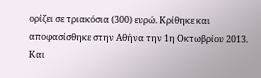ορίζει σε τριακόσια (300) ευρώ. Κρίθηκε και αποφασίσθηκε στην Αθήνα την 1η Οκτωβρίου 2013. Και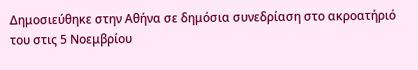Δημοσιεύθηκε στην Αθήνα σε δημόσια συνεδρίαση στο ακροατήριό του στις 5 Νοεμβρίου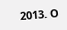2013. Ο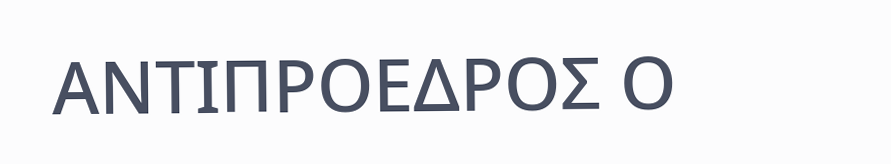ΑΝΤΙΠΡΟΕΔΡΟΣ Ο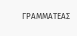ΓΡΑΜΜΑΤΕΑΣ